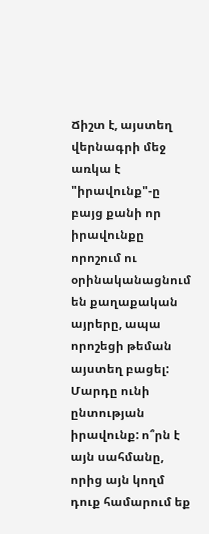Ճիշտ է, այստեղ վերնագրի մեջ առկա է "իրավունք"-ը բայց քանի որ իրավունքը որոշում ու օրինականացնում են քաղաքական այրերը, ապա որոշեցի թեման այստեղ բացել:
Մարդը ունի ընտության իրավունք: ո՞րն է այն սահմանը, որից այն կողմ դուք համարում եք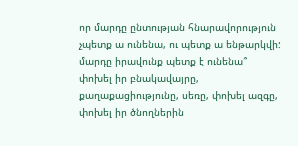որ մարդը ընտության հնարավորություն չպետք ա ունենա, ու պետք ա ենթարկվի:
մարդը իրավունք պետք է ունենա՞ փոխել իր բնակավայրը, քաղաքացիությունը, սեռը, փոխել ազգը, փոխել իր ծնողներին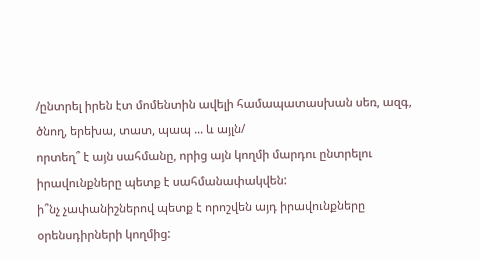/ընտրել իրեն էտ մոմենտին ավելի համապատասխան սեռ, ազգ, ծնող, երեխա, տատ, պապ ... և այլն/
որտեղ՞ է այն սահմանը, որից այն կողմի մարդու ընտրելու իրավունքները պետք է սահմանափակվեն:
ի՞նչ չափանիշներով պետք է որոշվեն այդ իրավունքները օրենսդիրների կողմից: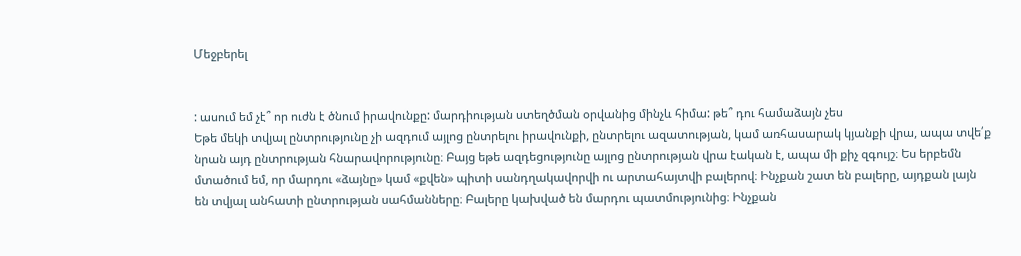Մեջբերել


: ասում եմ չէ՞ որ ուժն է ծնում իրավունքը: մարդիության ստեղծման օրվանից մինչև հիմա: թե՞ դու համաձայն չես
Եթե մեկի տվյալ ընտրությունը չի ազդում այլոց ընտրելու իրավունքի, ընտրելու ազատության, կամ առհասարակ կյանքի վրա, ապա տվե՛ք նրան այդ ընտրության հնարավորությունը։ Բայց եթե ազդեցությունը այլոց ընտրության վրա էական է, ապա մի քիչ զգույշ։ Ես երբեմն մտածում եմ, որ մարդու «ձայնը» կամ «քվեն» պիտի սանդղակավորվի ու արտահայտվի բալերով։ Ինչքան շատ են բալերը, այդքան լայն են տվյալ անհատի ընտրության սահմանները։ Բալերը կախված են մարդու պատմությունից։ Ինչքան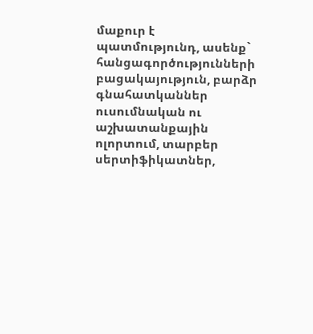մաքուր է պատմությունդ, ասենք` հանցագործությունների բացակայություն, բարձր գնահատկաններ ուսումնական ու աշխատանքային ոլորտում, տարբեր սերտիֆիկատներ,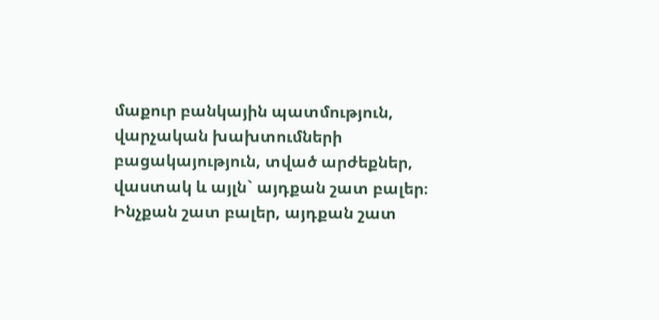մաքուր բանկային պատմություն, վարչական խախտումների բացակայություն, տված արժեքներ, վաստակ և այլն` այդքան շատ բալեր։ Ինչքան շատ բալեր, այդքան շատ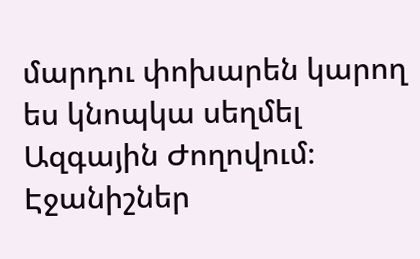մարդու փոխարեն կարող ես կնոպկա սեղմել Ազգային Ժողովում։
Էջանիշներ